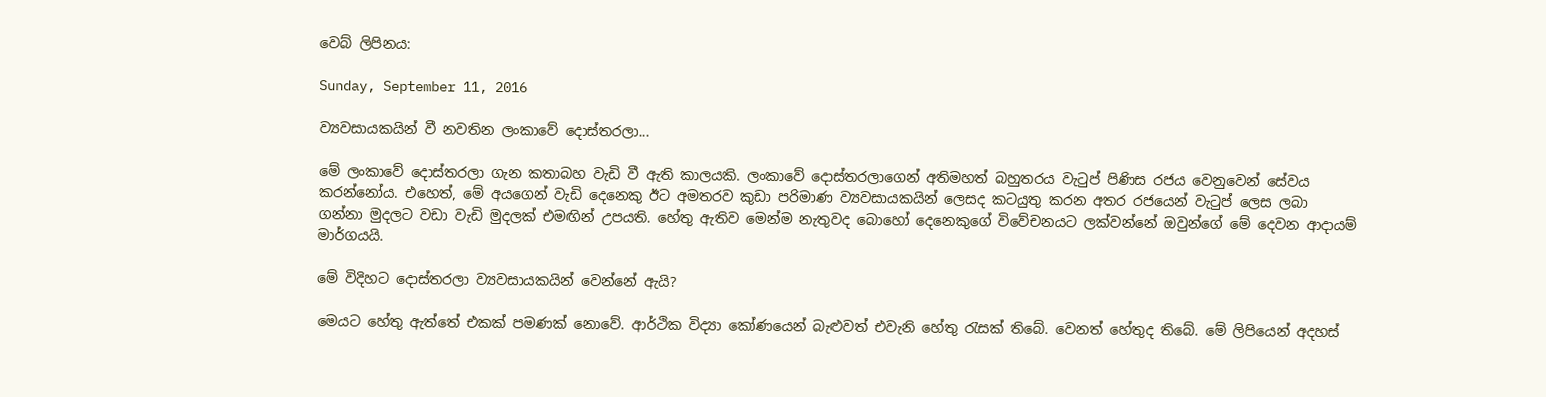වෙබ් ලිපිනය:

Sunday, September 11, 2016

ව්‍යවසායකයින් වී නවතින ලංකාවේ දොස්තරලා...

මේ ලංකාවේ දොස්තරලා ගැන කතාබහ වැඩි වී ඇති කාලයකි. ලංකාවේ දොස්තරලාගෙන් අතිමහත් බහුතරය වැටුප් පිණිස රජය වෙනුවෙන් සේවය කරන්නෝය. එහෙත්, මේ අයගෙන් වැඩි දෙනෙකු ඊට අමතරව කුඩා පරිමාණ ව්‍යවසායකයින් ලෙසද කටයුතු කරන අතර රජයෙන් වැටුප් ලෙස ලබා ගන්නා මුදලට වඩා වැඩි මුදලක් එමඟින් උපයති. හේතු ඇතිව මෙන්ම නැතුවද බොහෝ දෙනෙකුගේ විවේචනයට ලක්වන්නේ ඔවුන්ගේ මේ දෙවන ආදායම් මාර්ගයයි.

මේ විදිහට දොස්තරලා ව්‍යවසායකයින් වෙන්නේ ඇයි?

මෙයට හේතු ඇත්තේ එකක් පමණක් නොවේ. ආර්ථික විද්‍යා කෝණයෙන් බැළුවත් එවැනි හේතු රැසක් තිබේ. වෙනත් හේතුද තිබේ. මේ ලිපියෙන් අදහස්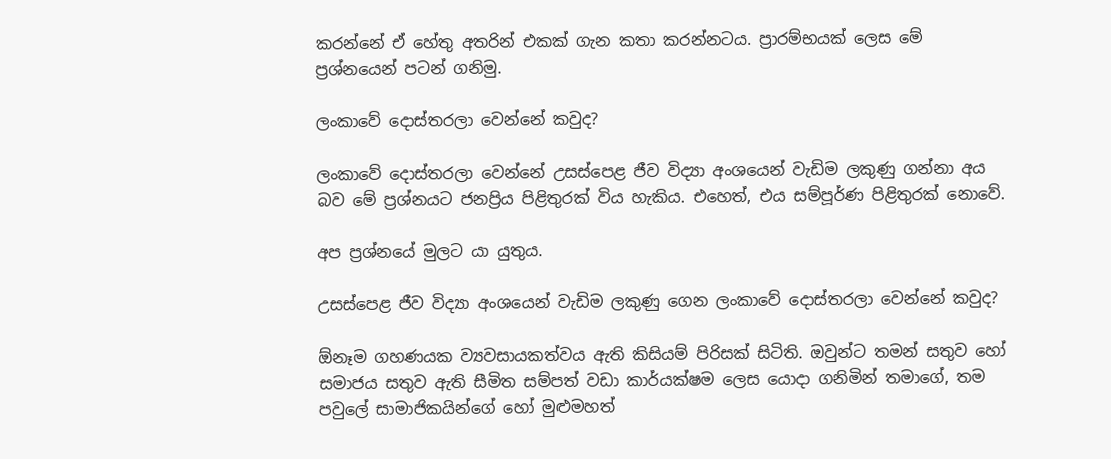කරන්නේ ඒ හේතු අතරින් එකක් ගැන කතා කරන්නටය. ප්‍රාරම්භයක් ලෙස මේ ප්‍රශ්නයෙන් පටන් ගනිමු.

ලංකාවේ දොස්තරලා වෙන්නේ කවුද?

ලංකාවේ දොස්තරලා වෙන්නේ උසස්පෙළ ජීව විද්‍යා අංශයෙන් වැඩිම ලකුණු ගන්නා අය බව මේ ප්‍රශ්නයට ජනප්‍රිය පිළිතුරක් විය හැකිය. එහෙත්, එය සම්පූර්ණ පිළිතුරක් නොවේ.

අප ප්‍රශ්නයේ මුලට යා යුතුය.

උසස්පෙළ ජීව විද්‍යා අංශයෙන් වැඩිම ලකුණු ගෙන ලංකාවේ දොස්තරලා වෙන්නේ කවුද?

ඕනෑම ගහණයක ව්‍යවසායකත්වය ඇති කිසියම් පිරිසක් සිටිති. ඔවුන්ට තමන් සතුව හෝ සමාජය සතුව ඇති සීමිත සම්පත් වඩා කාර්යක්ෂම ලෙස යොදා ගනිමින් තමාගේ, තම පවුලේ සාමාජිකයින්ගේ හෝ මුළුමහත්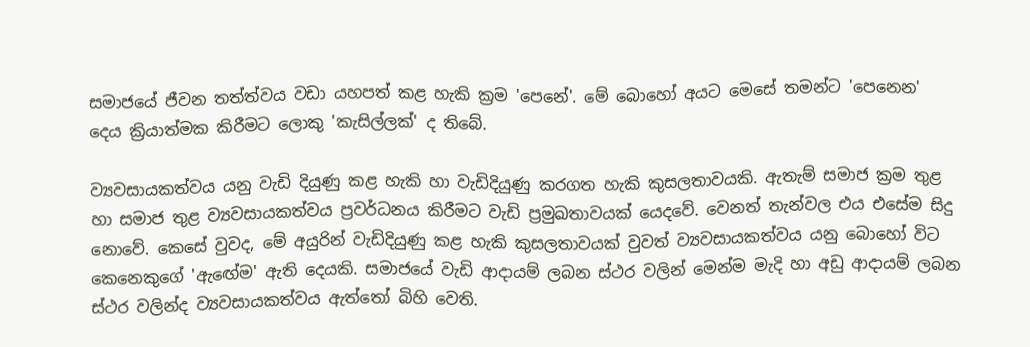සමාජයේ ජීවන තත්ත්වය වඩා යහපත් කළ හැකි ක්‍රම 'පෙනේ'. මේ බොහෝ අයට මෙසේ තමන්ට 'පෙනෙන' දෙය ක්‍රියාත්මක කිරීමට ලොකු 'කැසිල්ලක්' ද තිබේ.

ව්‍යවසායකත්වය යනු වැඩි දියුණු කළ හැකි හා වැඩිදියුණු කරගත හැකි කුසලතාවයකි. ඇතැම් සමාජ ක්‍රම තුළ හා සමාජ තුළ ව්‍යවසායකත්වය ප්‍රවර්ධනය කිරීමට වැඩි ප්‍රමුඛතාවයක් යෙදවේ. වෙනත් තැන්වල එය එසේම සිදු නොවේ. කෙසේ වුවද, මේ අයුරින් වැඩිදියුණු කළ හැකි කුසලතාවයක් වුවත් ව්‍යවසායකත්වය යනු බොහෝ විට කෙනෙකුගේ 'ඇඟේම' ඇති දෙයකි. සමාජයේ වැඩි ආදායම් ලබන ස්ථර වලින් මෙන්ම මැදි හා අඩු ආදායම් ලබන ස්ථර වලින්ද ව්‍යවසායකත්වය ඇත්තෝ බිහි වෙති.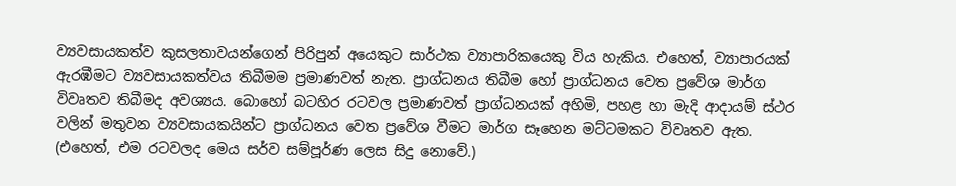ව්‍යවසායකත්ව කුසලතාවයන්ගෙන් පිරිපුන් අයෙකුට සාර්ථක ව්‍යාපාරිකයෙකු විය හැකිය. එහෙත්, ව්‍යාපාරයක් ඇරඹීමට ව්‍යවසායකත්වය තිබීමම ප්‍රමාණවත් නැත. ප්‍රාග්ධනය තිබීම හෝ ප්‍රාග්ධනය වෙත ප්‍රවේශ මාර්ග විවෘතව තිබීමද අවශ්‍යය. බොහෝ බටහිර රටවල ප්‍රමාණවත් ප්‍රාග්ධනයක් අහිමි, පහළ හා මැදි ආදායම් ස්ථර වලින් මතුවන ව්‍යවසායකයින්ට ප්‍රාග්ධනය වෙත ප්‍රවේශ වීමට මාර්ග සෑහෙන මට්ටමකට විවෘතව ඇත. (එහෙත්, එම රටවලද මෙය සර්ව සම්පූර්ණ ලෙස සිදු නොවේ.)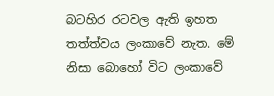බටහිර රටවල ඇති ඉහත තත්ත්වය ලංකාවේ නැත. මේ නිසා බොහෝ විට ලංකාවේ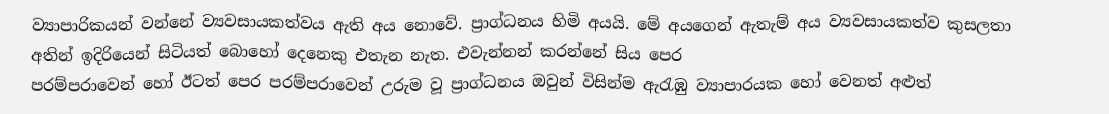ව්‍යාපාරිකයන් වන්නේ ව්‍යවසායකත්වය ඇති අය නොවේ. ප්‍රාග්ධනය හිමි අයයි. මේ අයගෙන් ඇතැම් අය ව්‍යවසායකත්ව කුසලතා අතින් ඉදිරියෙන් සිටියත් බොහෝ දෙනෙකු එතැන නැත. එවැන්නන් කරන්නේ සිය පෙර
පරම්පරාවෙන් හෝ ඊටත් පෙර පරම්පරාවෙන් උරුම වූ ප්‍රාග්ධනය ඔවුන් විසින්ම ඇරැඹු ව්‍යාපාරයක හෝ වෙනත් අළුත්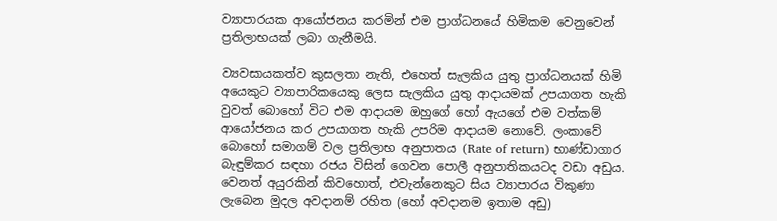ව්‍යාපාරයක ආයෝජනය කරමින් එම ප්‍රාග්ධනයේ හිමිකම වෙනුවෙන් ප්‍රතිලාභයක් ලබා ගැනීමයි.

ව්‍යවසායකත්ව කුසලතා නැති, එහෙත් සැලකිය යුතු ප්‍රාග්ධනයක් හිමි අයෙකුට ව්‍යාපාරිකයෙකු ලෙස සැලකිය යුතු ආදායමක් උපයාගත හැකි වුවත් බොහෝ විට එම ආදායම ඔහුගේ හෝ ඇයගේ එම වත්කම් ආයෝජනය කර උපයාගත හැකි උපරිම ආදායම නොවේ. ලංකාවේ බොහෝ සමාගම් වල ප්‍රතිලාභ අනුපාතය (Rate of return) භාණ්ඩාගාර බැඳුම්කර සඳහා රජය විසින් ගෙවන පොලී අනුපාතිකයටද වඩා අඩුය. වෙනත් අයුරකින් කිවහොත්, එවැන්නෙකුට සිය ව්‍යාපාරය විකුණා ලැබෙන මුදල අවදානම් රහිත (හෝ අවදානම ඉතාම අඩු)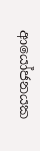ආයෝජනයක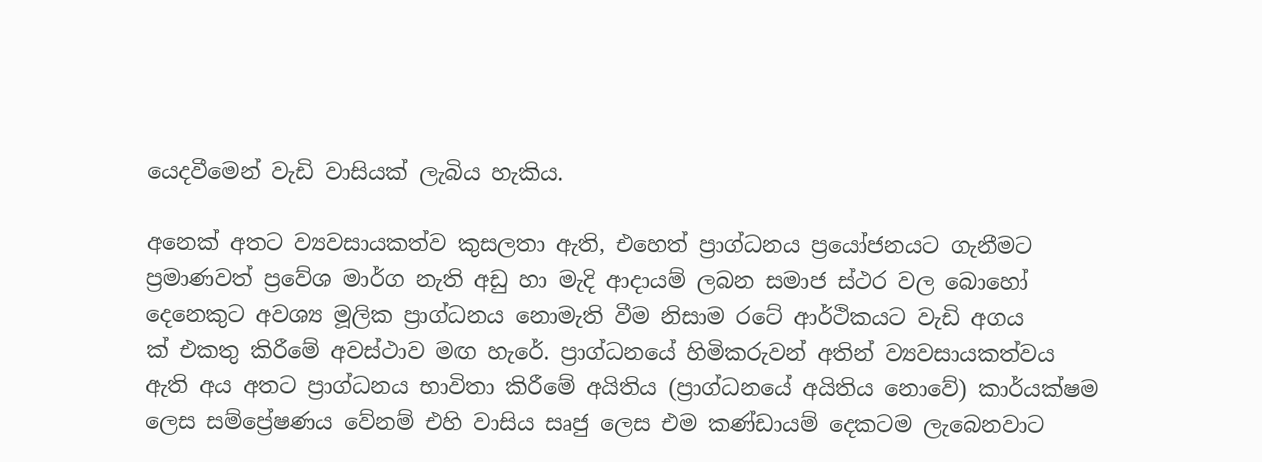යෙදවීමෙන් වැඩි වාසියක් ලැබිය හැකිය.

අනෙක් අතට ව්‍යවසායකත්ව කුසලතා ඇති, එහෙත් ප්‍රාග්ධනය ප්‍රයෝජනයට ගැනීමට ප්‍රමාණවත් ප්‍රවේශ මාර්ග නැති අඩු හා මැදි ආදායම් ලබන සමාජ ස්ථර වල බොහෝ දෙනෙකුට අවශ්‍ය මූලික ප්‍රාග්ධනය නොමැති වීම නිසාම රටේ ආර්ථිකයට වැඩි අගය
ක් එකතු කිරීමේ අවස්ථාව මඟ හැරේ. ප්‍රාග්ධනයේ හිමිකරුවන් අතින් ව්‍යවසායකත්වය ඇති අය අතට ප්‍රාග්ධනය භාවිතා කිරීමේ අයිතිය (ප්‍රාග්ධනයේ අයිතිය නොවේ) කාර්යක්ෂම ලෙස සම්ප්‍රේෂණය වේනම් එහි වාසිය සෘජු ලෙස එම කණ්ඩායම් දෙකටම ලැබෙනවාට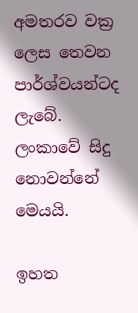අමතරව වක්‍ර ලෙස තෙවන පාර්ශ්වයන්ටද ලැබේ. ලංකාවේ සිදු නොවන්නේ මෙයයි.

ඉහත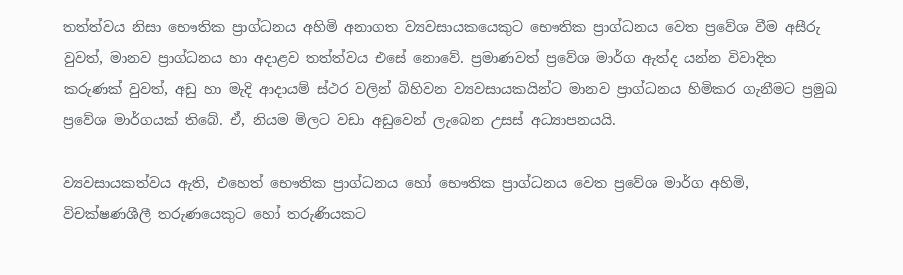තත්ත්වය නිසා භෞතික ප්‍රාග්ධනය අහිමි අනාගත ව්‍යවසායකයෙකුට භෞතික ප්‍රාග්ධනය වෙත ප්‍රවේශ වීම අසීරු වුවත්, මානව ප්‍රාග්ධනය හා අදාළව තත්ත්වය එසේ නොවේ. ප්‍රමාණවත් ප්‍රවේශ මාර්ග ඇත්ද යන්න විවාදිත කරුණක් වුවත්, අඩු හා මැදි ආදායම් ස්ථර වලින් බිහිවන ව්‍යවසායකයින්ට මානව ප්‍රාග්ධනය හිමිකර ගැනීමට ප්‍රමුඛ ප්‍රවේශ මාර්ගයක් තිබේ. ඒ, නියම මිලට වඩා අඩුවෙන් ලැබෙන උසස් අධ්‍යාපනයයි.

ව්‍යවසායකත්වය ඇති, එහෙත් භෞතික ප්‍රාග්ධනය හෝ භෞතික ප්‍රාග්ධනය වෙත ප්‍රවේශ මාර්ග අහිමි, විචක්ෂණශීලී තරුණයෙකුට හෝ තරුණියකට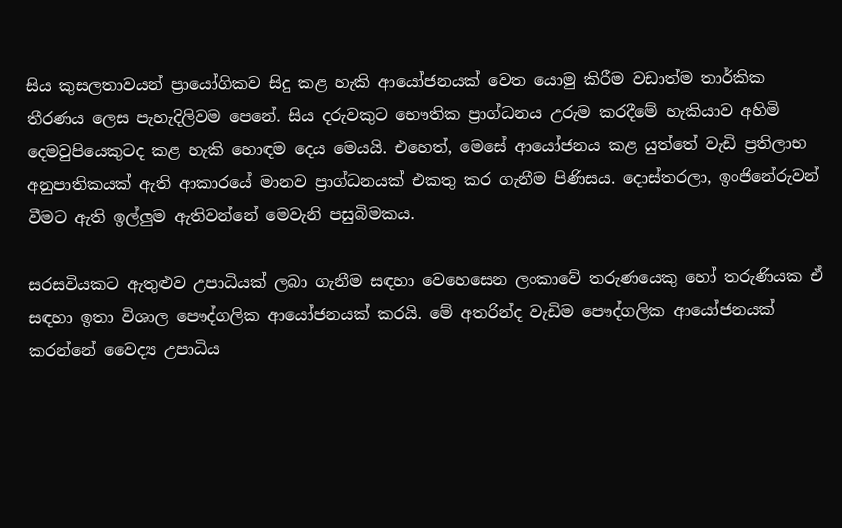සිය කුසලතාවයන් ප්‍රායෝගිකව සිදු කළ හැකි ආයෝජනයක් වෙත යොමු කිරීම වඩාත්ම තාර්කික තීරණය ලෙස පැහැදිලිවම පෙනේ. සිය දරුවකුට භෞතික ප්‍රාග්ධනය උරුම කරදීමේ හැකියාව අහිමි දෙමවුපියෙකුටද කළ හැකි හොඳම දෙය මෙයයි. එහෙත්, මෙසේ ආයෝජනය කළ යුත්තේ වැඩි ප්‍රතිලාභ අනුපාතිකයක් ඇති ආකාරයේ මානව ප්‍රාග්ධනයක් එකතු කර ගැනීම පිණිසය. දොස්තරලා, ඉංජිනේරුවන් වීමට ඇති ඉල්ලුම ඇතිවන්නේ මෙවැනි පසුබිමකය.

සරසවියකට ඇතුළුව උපාධියක් ලබා ගැනීම සඳහා වෙහෙසෙන ලංකාවේ තරුණයෙකු හෝ තරුණියක ඒ සඳහා ඉතා විශාල පෞද්ගලික ආයෝජනයක් කරයි. මේ අතරින්ද වැඩිම පෞද්ගලික ආයෝජනයක් කරන්නේ වෛද්‍ය උපාධිය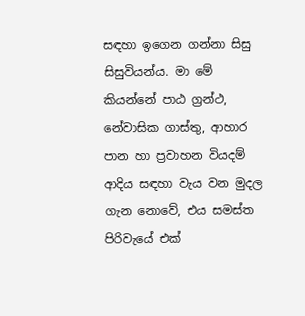සඳහා ඉගෙන ගන්නා සිසු සිසුවියන්ය. මා මේ කියන්නේ පාඨ ග්‍රන්ථ, නේවාසික ගාස්තු, ආහාර පාන හා ප්‍රවාහන වියදම් ආදිය සඳහා වැය වන මුදල ගැන නොවේ, එය සමස්ත පිරිවැයේ එක්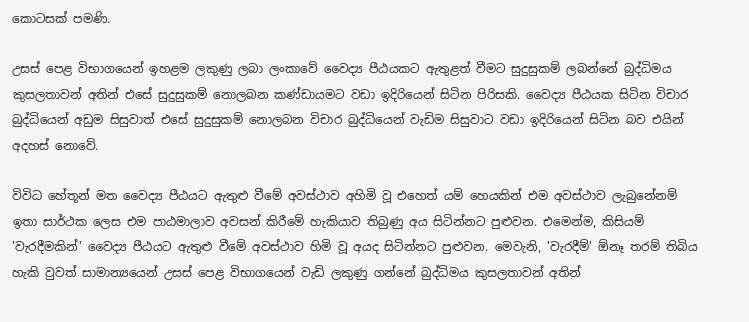කොටසක් පමණි.

උසස් පෙළ විභාගයෙන් ඉහළම ලකුණු ලබා ලංකාවේ වෛද්‍ය පීඨයකට ඇතුළත් වීමට සුදුසුකම් ලබන්නේ බුද්ධිමය කුසලතාවන් අතින් එසේ සුදුසුකම් නොලබන කණ්ඩායමට වඩා ඉදිරියෙන් සිටින පිරිසකි. වෛද්‍ය පීඨයක සිටින විචාර බුද්ධියෙන් අඩුම සිසුවාත් එසේ සුදුසුකම් නොලබන විචාර බුද්ධියෙන් වැඩිම සිසුවාට වඩා ඉදිරියෙන් සිටින බව එයින් අදහස් නොවේ.

විවිධ හේතූන් මත වෛද්‍ය පීඨයට ඇතුළු වීමේ අවස්ථාව අහිමි වූ එහෙත් යම් හෙයකින් එම අවස්ථාව ලැබුනේනම් ඉතා සාර්ථක ලෙස එම පාඨමාලාව අවසන් කිරීමේ හැකියාව තිබුණු අය සිටින්නට පුළුවන. එමෙන්ම, කිසියම් 'වැරදීමකින්' වෛද්‍ය පීඨයට ඇතුළු වීමේ අවස්ථාව හිමි වූ අයද සිටින්නට පුළුවන. මෙවැනි, 'වැරදීම්' ඕනෑ තරම් තිබිය හැකි වුවත් සාමාන්‍යයෙන් උසස් පෙළ විභාගයෙන් වැඩි ලකුණු ගන්නේ බුද්ධිමය කුසලතාවන් අතින්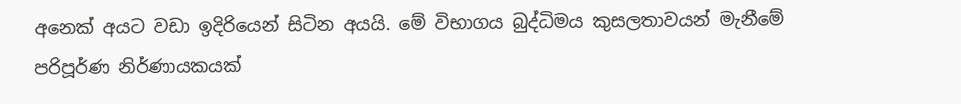අනෙක් අයට වඩා ඉදිරියෙන් සිටින අයයි. මේ විභාගය බුද්ධිමය කුසලතාවයන් මැනීමේ පරිපූර්ණ නිර්ණායකයක්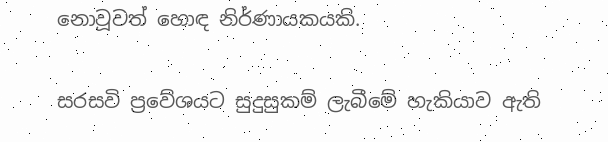නොවූවත් හොඳ නිර්ණායකයකි.

සරසවි ප්‍රවේශයට සුදුසුකම් ලැබීමේ හැකියාව ඇති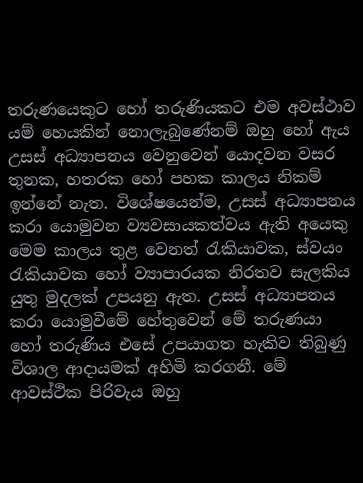තරුණයෙකුට හෝ තරුණියකට එම අවස්ථාව යම් හෙයකින් නොලැබුණේනම් ඔහු හෝ ඇය උසස් අධ්‍යාපනය වෙනුවෙන් යොදවන වසර තුනක, හතරක හෝ පහක කාලය නිකම් ඉන්නේ නැත. විශේෂයෙන්ම, උසස් අධ්‍යාපනය කරා යොමුවන ව්‍යවසායකත්වය ඇති අයෙකු මෙම කාලය තුළ වෙනත් රැකියාවක, ස්වයං රැකියාවක හෝ ව්‍යාපාරයක නිරතව සැලකිය යුතු මුදලක් උපයනු ඇත. උසස් අධ්‍යාපනය කරා යොමුවීමේ හේතුවෙන් මේ තරුණයා හෝ තරුණිය එසේ උපයාගත හැකිව තිබුණු විශාල ආදායමක් අහිමි කරගනී. මේ ආවස්ථික පිරිවැය ඔහු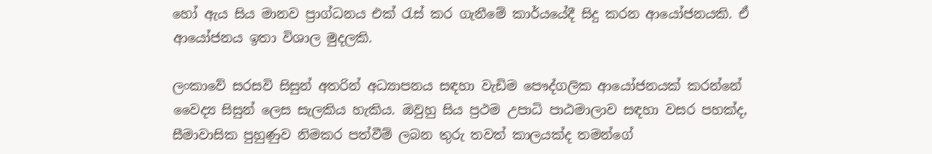හෝ ඇය සිය මානව ප්‍රාග්ධනය එක් රැස් කර ගැනීමේ කාර්යයේදී සිදු කරන ආයෝජනයකි. ඒ ආයෝජනය ඉතා විශාල මුදලකි.

ලංකාවේ සරසවි සිසුන් අතරින් අධ්‍යාපනය සඳහා වැඩිම පෞද්ගලික ආයෝජනයක් කරන්නේ වෛද්‍ය සිසුන් ලෙස සැලකිය හැකිය. ඔවුහු සිය ප්‍රථම උපාධි පාඨමාලාව සඳහා වසර පහක්ද, සීමාවාසික පුහුණුව නිමකර පත්වීම් ලබන තුරු තවත් කාලයක්ද තමන්ගේ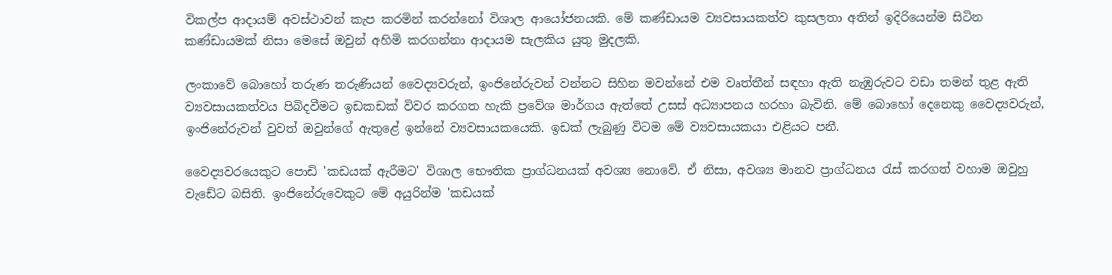විකල්ප ආදායම් අවස්ථාවන් කැප කරමින් කරන්නෝ විශාල ආයෝජනයකි. මේ කණ්ඩායම ව්‍යවසායකත්ව කුසලතා අතින් ඉදිරියෙන්ම සිටින කණ්ඩායමක් නිසා මෙසේ ඔවුන් අහිමි කරගන්නා ආදායම සැලකිය යුතු මුදලකි.

ලංකාවේ බොහෝ තරුණ තරුණියන් වෛද්‍යවරුන්, ඉංජිනේරුවන් වන්නට සිහින මවන්නේ එම වෘත්තීන් සඳහා ඇති නැඹුරුවට වඩා තමන් තුළ ඇති ව්‍යවසායකත්වය පිබිදවීමට ඉඩකඩක් විවර කරගත හැකි ප්‍රවේශ මාර්ගය ඇත්තේ උසස් අධ්‍යාපනය හරහා බැවිනි. මේ බොහෝ දෙනෙකු වෛද්‍යවරුන්, ඉංජිනේරුවන් වුවත් ඔවුන්ගේ ඇතුළේ ඉන්නේ ව්‍යවසායකයෙකි. ඉඩක් ලැබුණු විටම මේ ව්‍යවසායකයා එළියට පනී.

වෛද්‍යවරයෙකුට පොඩි 'කඩයක් ඇරීමට' විශාල භෞතික ප්‍රාග්ධනයක් අවශ්‍ය නොවේ. ඒ නිසා, අවශ්‍ය මානව ප්‍රාග්ධනය රැස් කරගත් වහාම ඔවුහු වැඩේට බසිති. ඉංජිනේරුවෙකුට මේ අයුරින්ම 'කඩයක්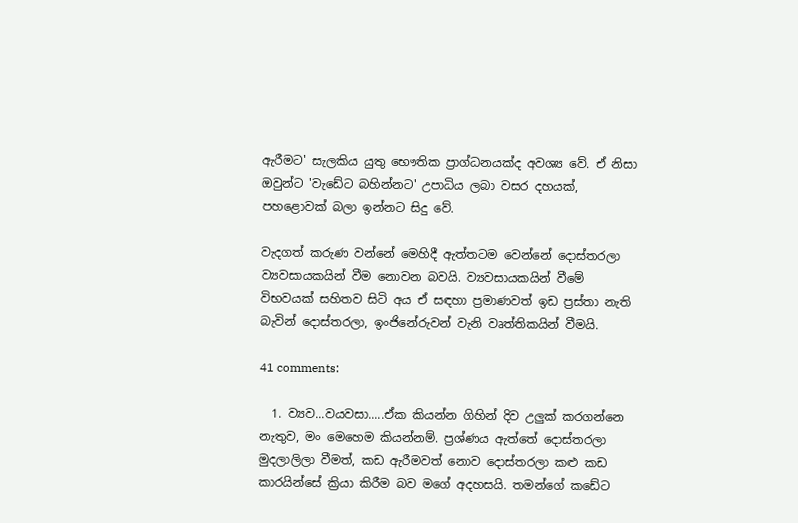ඇරීමට' සැලකිය යුතු භෞතික ප්‍රාග්ධනයක්ද අවශ්‍ය වේ. ඒ නිසා ඔවුන්ට 'වැඩේට බහින්නට' උපාධිය ලබා වසර දහයක්, පහළොවක් බලා ඉන්නට සිදු වේ.

වැදගත් කරුණ වන්නේ මෙහිදී ඇත්තටම වෙන්නේ දොස්තරලා ව්‍යවසායකයින් වීම නොවන බවයි. ව්‍යවසායකයින් වීමේ විභවයක් සහිතව සිටි අය ඒ සඳහා ප්‍රමාණවත් ඉඩ ප්‍රස්තා නැති බැවින් දොස්තරලා, ඉංජිනේරුවන් වැනි වෘත්තිකයින් වීමයි.

41 comments:

  1. ව්‍යව...වයවසා.....ඒක කියන්න ගිහින් දිව උලුක් කරගන්නෙ නැතුව, මං මෙහෙම කියන්නම්. ප්‍රශ්ණය ඇත්තේ දොස්තරලා මුදලාලිලා වීමත්, කඩ ඇරීමවත් නොව දොස්තරලා කළු කඩ කාරයින්සේ ක්‍රියා කිරීම බව මගේ අදහසයි. තමන්ගේ කඩේට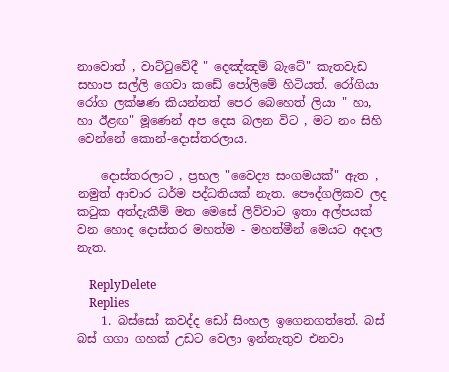නාවොත් , වාට්‍ටුවේදී " දෙඤ්ඤම් බැටේ" කැතවැඩ සහාප සල්ලි ගෙවා කඩේ පෝලිමේ හිටියත්. රෝගියා රෝග ලක්ෂණ කියන්නත් පෙර බෙහෙත් ලියා " හා, හා ඊළඟ" මූණෙන් අප දෙස බලන විට , මට නං සිහි වෙන්නේ කොන්-දොස්තරලාය.

    දොස්තරලාට , ප්‍රභල "වෛද්‍ය සංගමයක්" ඇත , නමුත් ආචාර ධර්ම පද්ධතියක් නැත. පෞද්ගලිකව ලද ක‍ටුක අත්දැකීම් මත මෙසේ ලිව්වාට ඉතා අල්පයක් වන හොද දොස්තර මහත්ම - මහත්මීන් මෙයට අදාල නැත.

    ReplyDelete
    Replies
    1. බස්සෝ කවද්ද ඩෝ සිංහල ඉගෙනගත්තේ. බස් බස් ගගා ගහක් උඩට වෙලා ඉන්නැතුව එනවා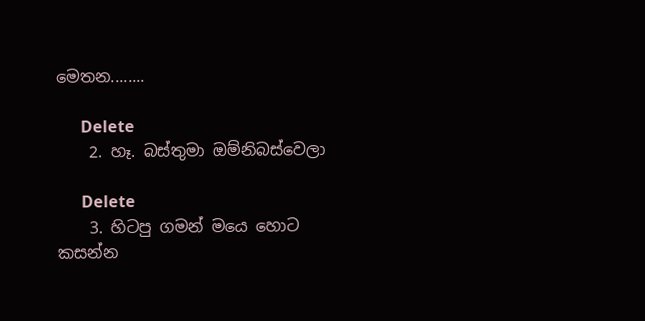මෙතන........

      Delete
    2. හෑ. බස්තුමා ඔම්නිබස්වෙලා

      Delete
    3. හිටපු ගමන් මයෙ හොට කසන්න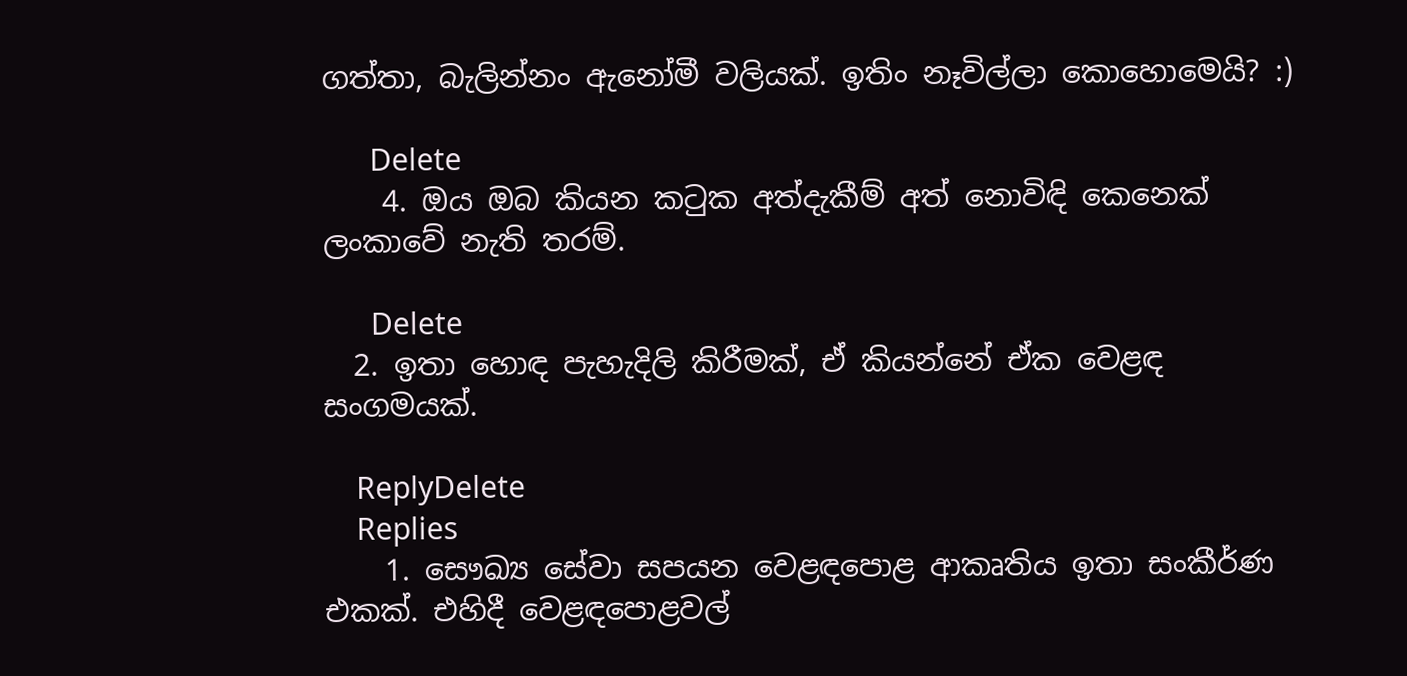ගත්තා, බැලින්නං ඇනෝමී වලියක්. ඉතිං නෑවිල්ලා කොහොමෙයි? :)

      Delete
    4. ඔය ඔබ කියන කටුක අත්දැකීම් අත් නොවිඳි කෙනෙක් ලංකාවේ නැති තරම්.

      Delete
  2. ඉතා හොඳ පැහැදිලි කිරීමක්, ඒ කියන්නේ ඒක වෙළඳ සංගමයක්.

    ReplyDelete
    Replies
    1. සෞඛ්‍ය සේවා සපයන වෙළඳපොළ ආකෘතිය ඉතා සංකීර්ණ එකක්. එහිදී වෙළඳපොළවල්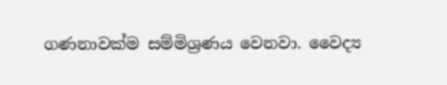ගණනාවක්ම සම්මිශ්‍රණය වෙනවා. වෛද්‍ය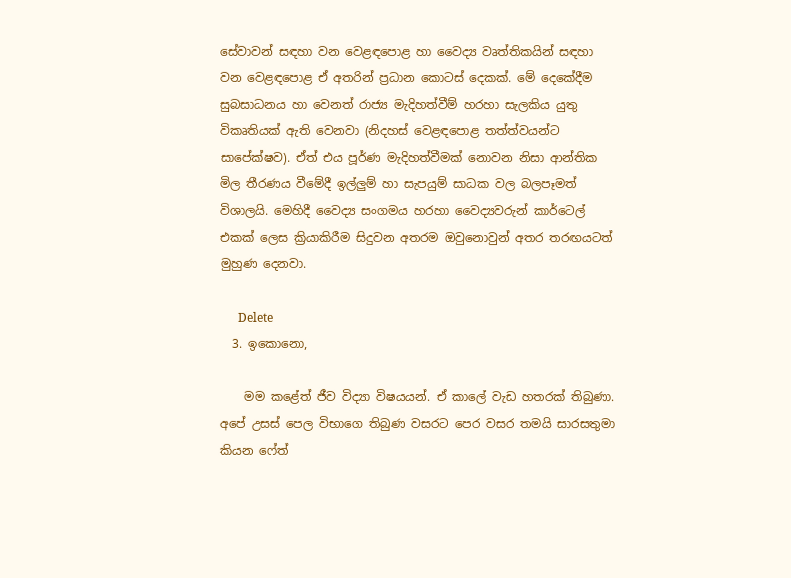සේවාවන් සඳහා වන වෙළඳපොළ හා වෛද්‍ය වෘත්තිකයින් සඳහා වන වෙළඳපොළ ඒ අතරින් ප්‍රධාන කොටස් දෙකක්. මේ දෙකේදීම සුබසාධනය හා වෙනත් රාජ්‍ය මැදිහත්වීම් හරහා සැලකිය යුතු විකෘතියක් ඇති වෙනවා (නිදහස් වෙළඳපොළ තත්ත්වයන්ට සාපේක්ෂව). ඒත් එය පූර්ණ මැදිහත්වීමක් නොවන නිසා ආන්තික මිල තීරණය වීමේදී ඉල්ලුම් හා සැපයුම් සාධක වල බලපෑමත් විශාලයි. මෙහිදී වෛද්‍ය සංගමය හරහා වෛද්‍යවරුන් කාර්ටෙල් එකක් ලෙස ක්‍රියාකිරීම සිදුවන අතරම ඔවුනොවුන් අතර තරඟයටත් මුහුණ දෙනවා.

      Delete
  3. ඉකොනො,

    මම කළේත් ජීව විද්‍යා විෂයයන්. ඒ කාලේ වැඩ හතරක් තිබුණා. අපේ උසස් පෙල විභාගෙ තිබුණ වසරට පෙර වසර තමයි සාරසතුමා කියන ෆේත්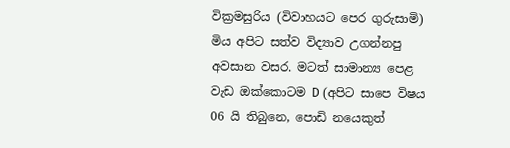වික්‍රමසුරිය (විවාහයට පෙර ගුරුසාමි) මිය අපිට සත්ව විද්‍යාව උගන්නපු අවසාන වසර. මටත් සාමාන්‍ය පෙළ වැඩ ඔක්කොටම D (අපිට සාපෙ විෂය 06 යි තිබුනෙ, පොඩි නයෙකුත්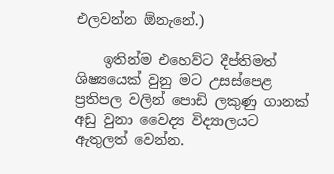එලවන්න ඕනැනේ.)

    ඉතින්ම එහෙව්ට දීප්තිමත් ශිෂ්‍යයෙක් වුනු මට උසස්පෙළ ප්‍රතිපල වලින් පොඩි ලකුණු ගානක් අඩු වුනා වෛද්‍ය විද්‍යාලයට ඇතුලත් වෙන්න.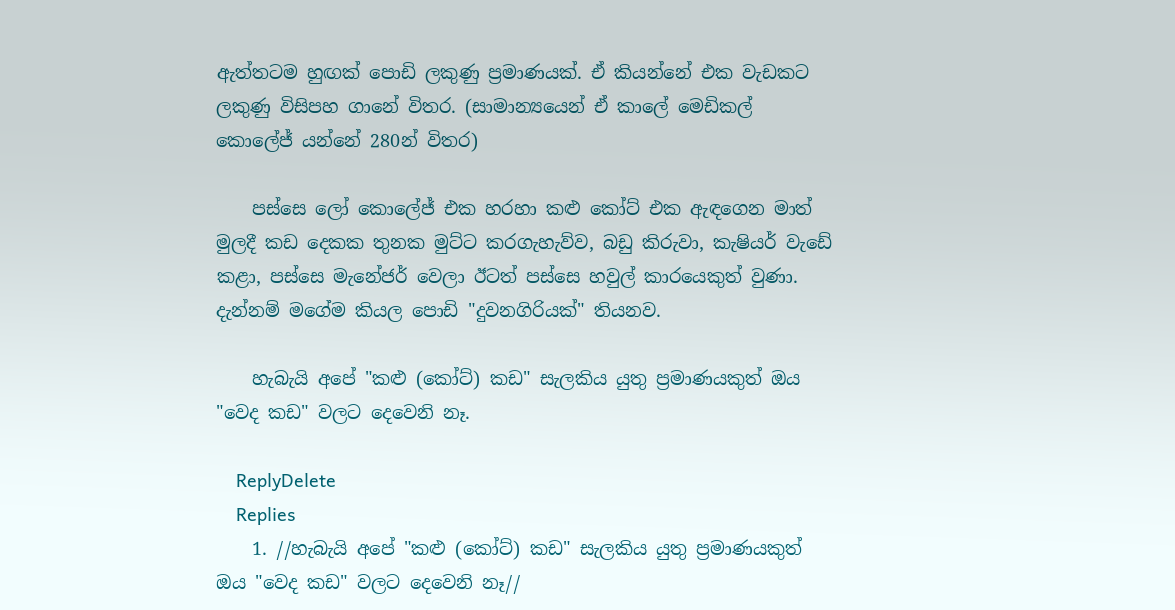ඇත්තටම හුඟක් පොඩි ලකුණු ප්‍රමාණයක්. ඒ කියන්නේ එක වැඩකට ලකුණු විසිපහ ගානේ විතර. (සාමාන්‍යයෙන් ඒ කාලේ මෙඩිකල් කොලේජ් යන්නේ 280න් විතර)

    පස්සෙ ලෝ කොලේජ් එක හරහා කළු කෝට් එක ඇඳගෙන මාත් මුලදී කඩ දෙකක තුනක මුට්ට කරගැහැව්ව, බඩු කිරුවා, කැෂියර් වැඩේ කළා, පස්සෙ මැනේජර් වෙලා ඊටත් පස්සෙ හවුල් කාරයෙකුත් වුණා. දැන්නම් මගේම කියල පොඩි "දුවනගිරියක්" තියනව.

    හැබැයි අපේ "කළු (කෝට්) කඩ" සැලකිය යුතු ප්‍රමාණයකුත් ඔය "වෙද කඩ" වලට දෙවෙනි නෑ.

    ReplyDelete
    Replies
    1. //හැබැයි අපේ "කළු (කෝට්) කඩ" සැලකිය යුතු ප්‍රමාණයකුත් ඔය "වෙද කඩ" වලට දෙවෙනි නෑ//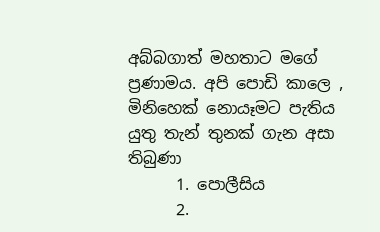අබ්බගාත් මහතාට මගේ ප්‍රණාමය. අපි පොඩි කාලෙ , මිනිහෙක් නොයෑමට පැතිය යුතු තැන් තුනක් ගැන අසා තිබුණා
      1. පොලීසිය
      2.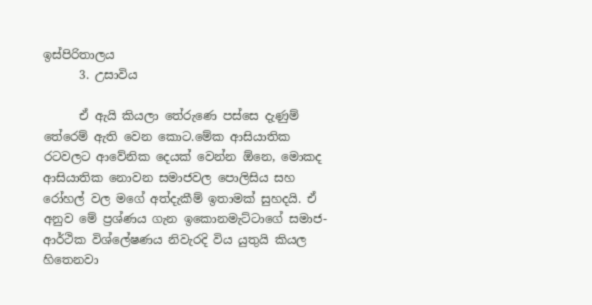ඉස්පිරිතාලය
      3. උසාවිය

      ඒ ඇයි කියලා තේරුණෙ පස්සෙ දැණුම් තේරෙම් ඇති වෙන කොට.මේක ආසියාතික රටවලට ආවේනික දෙයක් වෙන්න ඕනෙ, මොකද ආසියාතික නොවන සමාජවල පොලිසිය සහ රෝහල් වල මගේ අත්දැකීම් ඉතාමක් සුහදයි. ඒ අනුව මේ ප්‍රශ්ණය ගැන ඉකොනමැට්ටාගේ සමාජ-ආර්ථික විශ්ලේෂණය නිවැරදි විය යුතුයි කියල හිතෙනවා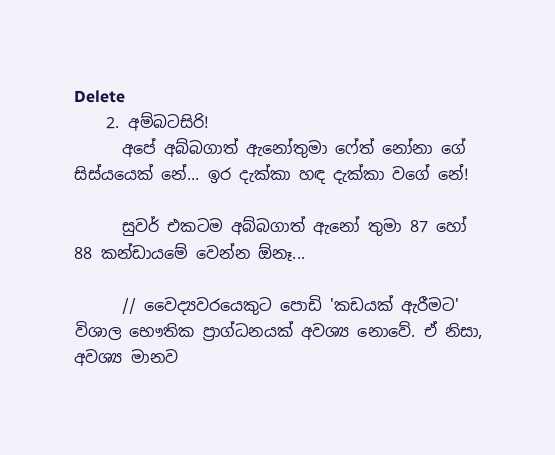Delete
    2. අම්බටසිරි!
      අපේ අබ්බගාත් ඇනෝතුමා ෆේත් නෝනා ගේ සිස්යයෙක් නේ... ඉර දැක්කා හඳ දැක්කා වගේ නේ!

      සුවර් එකටම අබ්බගාත් ඇනෝ තුමා 87 හෝ 88 කන්ඩායමේ වෙන්න ඕනෑ...

      // වෛද්‍යවරයෙකුට පොඩි 'කඩයක් ඇරීමට' විශාල භෞතික ප්‍රාග්ධනයක් අවශ්‍ය නොවේ. ඒ නිසා, අවශ්‍ය මානව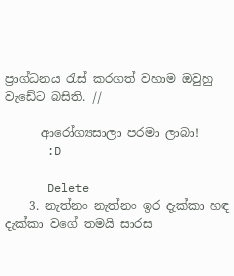ප්‍රාග්ධනය රැස් කරගත් වහාම ඔවුහු වැඩේට බසිති. //

      ආරෝග්‍යසාලා පරමා ලාබා!
      :D

      Delete
    3. නැත්නං නැත්නං ඉර දැක්කා හඳ දැක්කා වගේ තමයි සාරස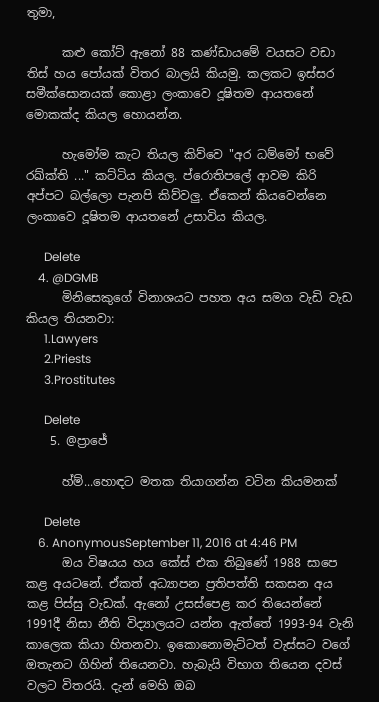තුමා,

      කළු කෝට් ඇනෝ 88 කණ්ඩායමේ වයසට වඩා තිස් හය පෝයක් විතර බාලයි කියමු. කලකට ඉස්සර සමීක්සොනයක් කොළා ලංකාවෙ දූෂිතම ආයතනේ මොකක්ද කියල හොයන්න.

      හැමෝම කැට තියල කිව්වෙ "අර ධම්මෝ භවේ රඛ්ක්ති ..." කට්ටිය කියල. ප්රොතිපලේ ආවම කිරි අප්පට බල්ලො පැනපි කිව්වලු. ඒකෙන් කියවෙන්නෙ ලංකාවෙ දූෂිතම ආයතනේ උසාවිය කියල.

      Delete
    4. @DGMB
      මිනිසෙකුගේ විනාශයට පහත අය සමග වැඩි වැඩ කියල තියනවා:
      1.Lawyers
      2.Priests
      3.Prostitutes

      Delete
    5. @ප්‍රාජේ

      හ්ම්...හොඳට මතක තියාගන්න වටින කියමනක්

      Delete
    6. AnonymousSeptember 11, 2016 at 4:46 PM
      ඔය විෂයය හය කේස් එක තිබුණේ 1988 සාපෙ කළ අයටනේ. ඒකත් අධ්‍යාපන ප්‍රතිපත්ති සකසන අය කළ පිස්සු වැඩක්. ඇනෝ උසස්පෙළ කර තියෙන්නේ 1991දී නිසා නීති විද්‍යාලයට යන්න ඇත්තේ 1993-94 වැනි කාලෙක කියා හිතනවා. ඉකොනොමැට්ටත් වැස්සට වගේ ඔතැනට ගිහින් තියෙනවා. හැබැයි විභාග තියෙන දවස් වලට විතරයි. දැන් මෙහි ඔබ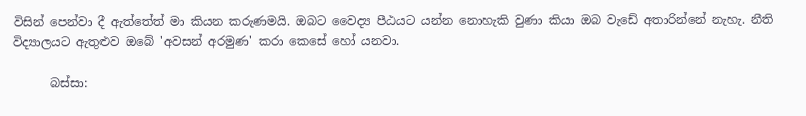විසින් පෙන්වා දී ඇත්තේත් මා කියන කරුණමයි. ඔබට වෛද්‍ය පීඨයට යන්න නොහැකි වුණා කියා ඔබ වැඩේ අතාරින්නේ නැහැ. නීති විද්‍යාලයට ඇතුළුව ඔබේ 'අවසන් අරමුණ' කරා කෙසේ හෝ යනවා.

      බස්සා: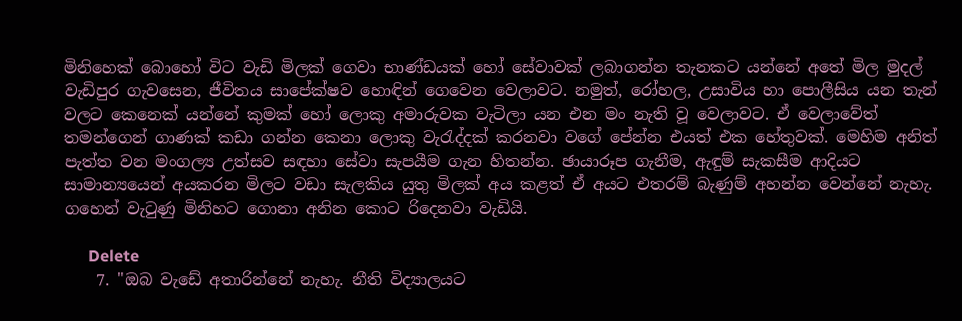මිනිහෙක් බොහෝ විට වැඩි මිලක් ගෙවා භාණ්ඩයක් හෝ සේවාවක් ලබාගන්න තැනකට යන්නේ අතේ මිල මුදල් වැඩිපුර ගැවසෙන, ජීවිතය සාපේක්ෂව හොඳින් ගෙවෙන වෙලාවට. නමුත්, රෝහල, උසාවිය හා පොලීසිය යන තැන් වලට කෙනෙක් යන්නේ කුමක් හෝ ලොකු අමාරුවක වැටිලා යන එන මං නැති වූ වෙලාවට. ඒ වෙලාවේත් තමන්ගෙන් ගාණක් කඩා ගන්න කෙනා ලොකු වැරැද්දක් කරනවා වගේ පේන්න එයත් එක හේතුවක්. මෙහිම අනිත් පැත්ත වන මංගල්‍ය උත්සව සඳහා සේවා සැපයීම ගැන හිතන්න. ඡායාරූප ගැනීම, ඇඳුම් සැකසීම ආදියට සාමාන්‍යයෙන් අයකරන මිලට වඩා සැලකිය යුතු මිලක් අය කළත් ඒ අයට එතරම් බැණුම් අහන්න වෙන්නේ නැහැ. ගහෙන් වැටුණු මිනිහට ගොනා අනින කොට රිදෙනවා වැඩියි.

      Delete
    7. "ඔබ වැඩේ අතාරින්නේ නැහැ. නීති විද්‍යාලයට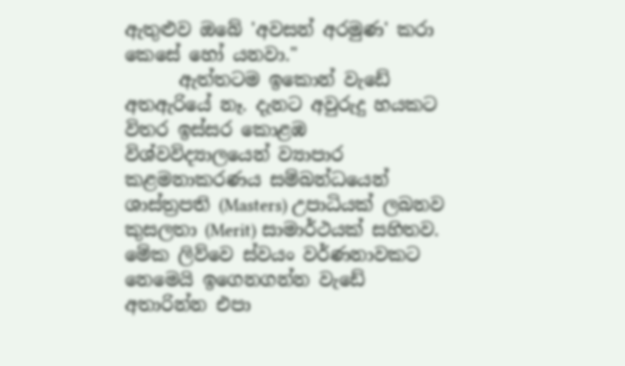ඇතුළුව ඔබේ 'අවසන් අරමුණ' කරා කෙසේ හෝ යනවා."
      ඇත්තටම ඉකොන් වැඩේ අතඇරියේ නෑ. දැනට අවුරුදු හයකට විතර ඉස්සර කොළඹ විශ්වවිද්‍යාලයෙන් ව්‍යාපාර කළමනාකරණය සම්බන්ධයෙන් ශාස්ත්‍රපති (Masters) උපාධියක් ලබනව කුසලතා (Merit) සාමාර්ථයක් සහිතව. මේක ලිව්වෙ ස්වයං වර්ණනාවකට නෙමෙයි ඉගෙනගන්න වැඩේ අතාරින්න එපා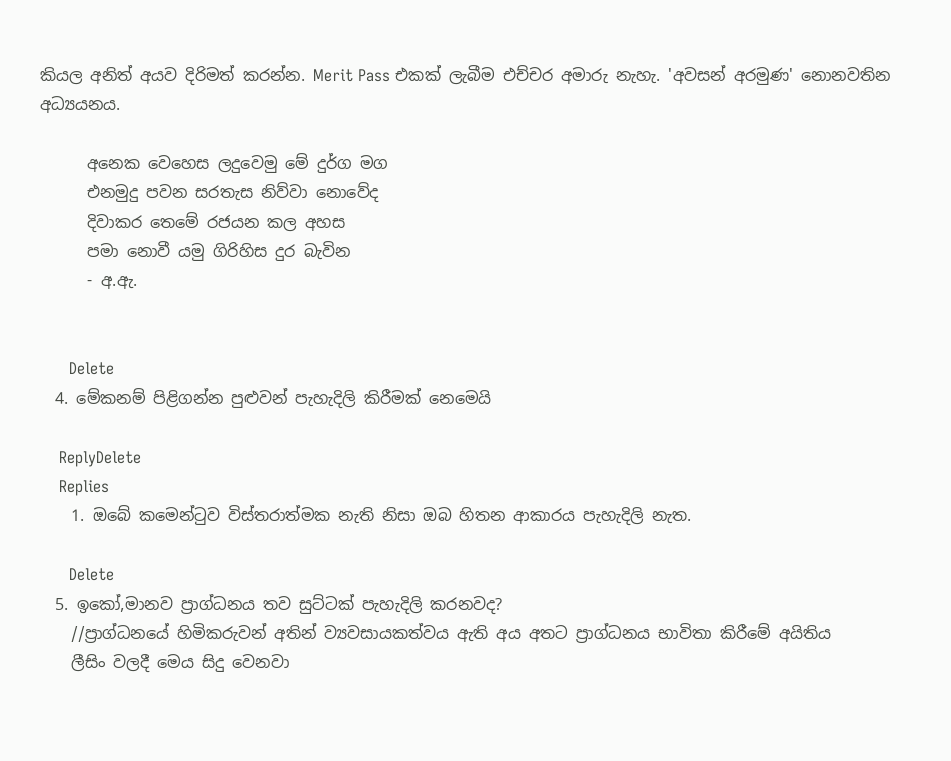කියල අනිත් අයව දිරිමත් කරන්න. Merit Pass එකක් ලැබීම එච්චර අමාරු නැහැ. 'අවසන් අරමුණ' නොනවතින අධ්‍යයනය.

      අනෙක වෙහෙස ලදුවෙමු මේ දුර්ග මග
      එනමුදු පවන සරතැස නිව්වා නොවේද
      දිවාකර තෙමේ රජයන කල අහස
      පමා නොවී යමු ගිරිහිස දුර බැවින
      - අ.ඇ.


      Delete
  4. මේකනම් පිළිගන්න පුළුවන් පැහැදිලි කිරීමක් නෙමෙයි

    ReplyDelete
    Replies
    1. ඔබේ කමෙන්ටුව විස්තරාත්මක නැති නිසා ඔබ හිතන ආකාරය පැහැදිලි නැත.

      Delete
  5. ඉකෝ,මානව ප්‍රාග්ධනය තව සුට්ටක් පැහැදිලි කරනවද?
    //ප්‍රාග්ධනයේ හිමිකරුවන් අතින් ව්‍යවසායකත්වය ඇති අය අතට ප්‍රාග්ධනය භාවිතා කිරීමේ අයිතිය
    ලීසිං වලදී මෙය සිදු වෙනවා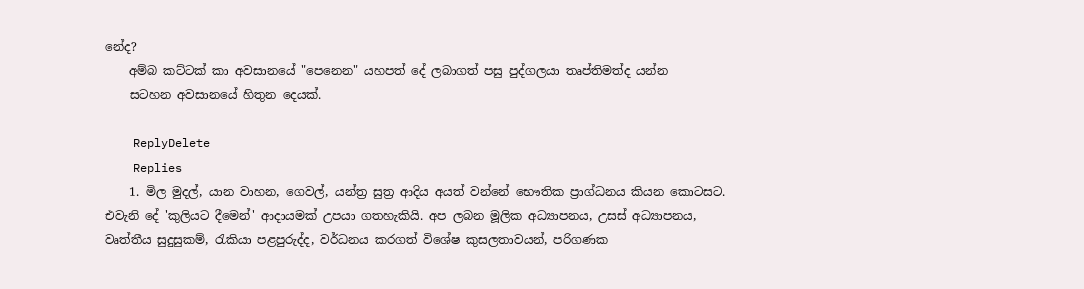නේද?
    අම්බ කට්ටක් කා අවසානයේ "පෙනෙන" යහපත් දේ ලබාගත් පසු පුද්ගලයා තෘප්තිමත්ද යන්න
    සටහන අවසානයේ හිතුන දෙයක්.

    ReplyDelete
    Replies
    1. මිල මුදල්, යාන වාහන, ගෙවල්, යන්ත්‍ර සුත්‍ර ආදිය අයත් වන්නේ භෞතික ප්‍රාග්ධනය කියන කොටසට. එවැනි දේ 'කුලියට දීමෙන්' ආදායමක් උපයා ගතහැකියි. අප ලබන මූලික අධ්‍යාපනය, උසස් අධ්‍යාපනය, වෘත්තීය සුදුසුකම්, රැකියා පළපුරුද්ද, වර්ධනය කරගත් විශේෂ කුසලතාවයන්, පරිගණක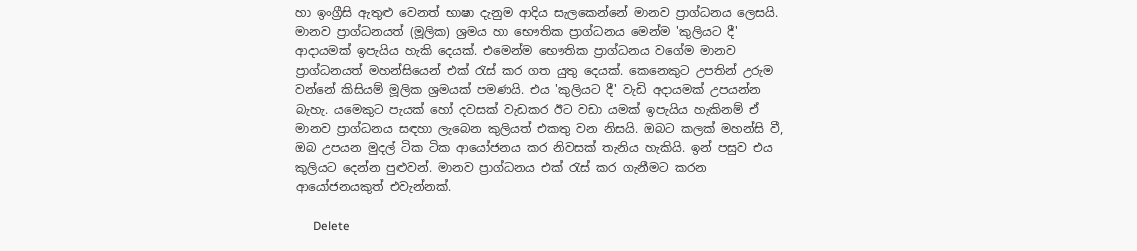හා ඉංග්‍රීසි ඇතුළු වෙනත් භාෂා දැනුම ආදිය සැලකෙන්නේ මානව ප්‍රාග්ධනය ලෙසයි. මානව ප්‍රාග්ධනයත් (මූලික) ශ්‍රමය හා භෞතික ප්‍රාග්ධනය මෙන්ම 'කුලියට දී' ආදායමක් ඉපැයිය හැකි දෙයක්. එමෙන්ම භෞතික ප්‍රාග්ධනය වගේම මානව ප්‍රාග්ධනයත් මහන්සියෙන් එක් රැස් කර ගත යුතු දෙයක්. කෙනෙකුට උපතින් උරුම වන්නේ කිසියම් මූලික ශ්‍රමයක් පමණයි. එය 'කුලියට දී' වැඩි අදායමක් උපයන්න බැහැ. යමෙකුට පැයක් හෝ දවසක් වැඩකර ඊට වඩා යමක් ඉපැයිය හැකිනම් ඒ මානව ප්‍රාග්ධනය සඳහා ලැබෙන කුලියත් එකතු වන නිසයි. ඔබට කලක් මහන්සි වී, ඔබ උපයන මුදල් ටික ටික ආයෝජනය කර නිවසක් තැනිය හැකියි. ඉන් පසුව එය කුලියට දෙන්න පුළුවන්. මානව ප්‍රාග්ධනය එක් රැස් කර ගැනීමට කරන ආයෝජනයකුත් එවැන්නක්.

      Delete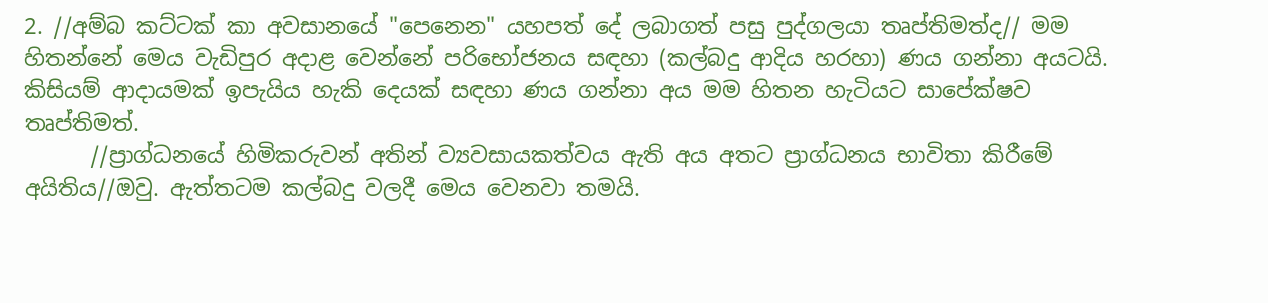2. //අම්බ කට්ටක් කා අවසානයේ "පෙනෙන" යහපත් දේ ලබාගත් පසු පුද්ගලයා තෘප්තිමත්ද// මම හිතන්නේ මෙය වැඩිපුර අදාළ වෙන්නේ පරිභෝජනය සඳහා (කල්බදු ආදිය හරහා) ණය ගන්නා අයටයි. කිසියම් ආදායමක් ඉපැයිය හැකි දෙයක් සඳහා ණය ගන්නා අය මම හිතන හැටියට සාපේක්ෂව තෘප්තිමත්.
      //ප්‍රාග්ධනයේ හිමිකරුවන් අතින් ව්‍යවසායකත්වය ඇති අය අතට ප්‍රාග්ධනය භාවිතා කිරීමේ අයිතිය//ඔවු. ඇත්තටම කල්බදු වලදී මෙය වෙනවා තමයි.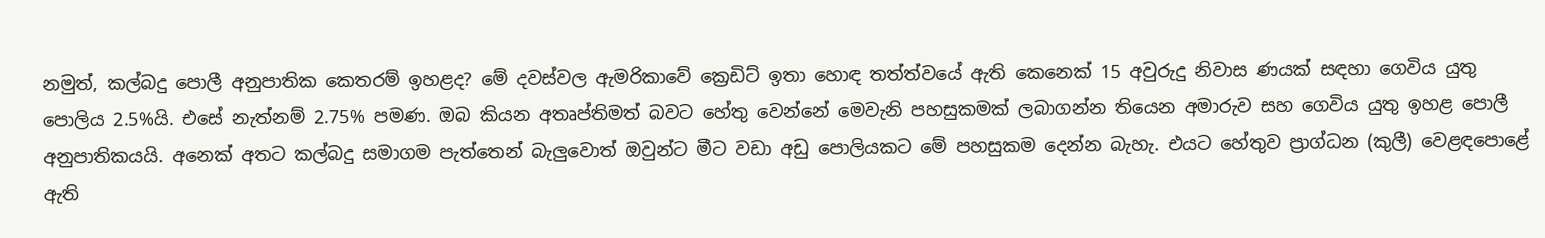නමුත්, කල්බදු පොලී අනුපාතික කෙතරම් ඉහළද? මේ දවස්වල ඇමරිකාවේ ක්‍රෙඩිට් ඉතා හොඳ තත්ත්වයේ ඇති කෙනෙක් 15 අවුරුදු නිවාස ණයක් සඳහා ගෙවිය යුතු පොලිය 2.5%යි. එසේ නැත්නම් 2.75% පමණ. ඔබ කියන අතෘප්තිමත් බවට හේතු වෙන්නේ මෙවැනි පහසුකමක් ලබාගන්න තියෙන අමාරුව සහ ගෙවිය යුතු ඉහළ පොලී අනුපාතිකයයි. අනෙක් අතට කල්බදු සමාගම පැත්තෙන් බැලුවොත් ඔවුන්ට මීට වඩා අඩු පොලියකට මේ පහසුකම දෙන්න බැහැ. එයට හේතුව ප්‍රාග්ධන (කුලී) වෙළඳපොළේ ඇති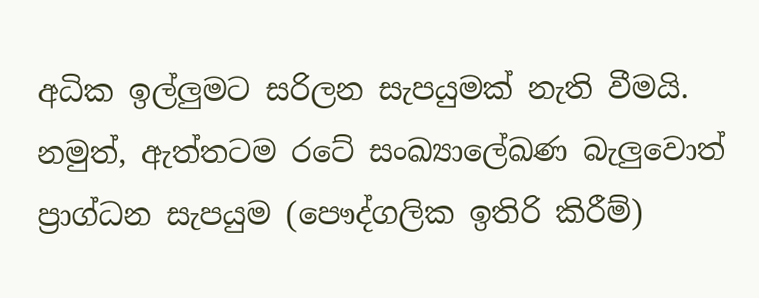අධික ඉල්ලුමට සරිලන සැපයුමක් නැති වීමයි. නමුත්, ඇත්තටම රටේ සංඛ්‍යාලේඛණ බැලුවොත් ප්‍රාග්ධන සැපයුම (පෞද්ගලික ඉතිරි කිරීම්)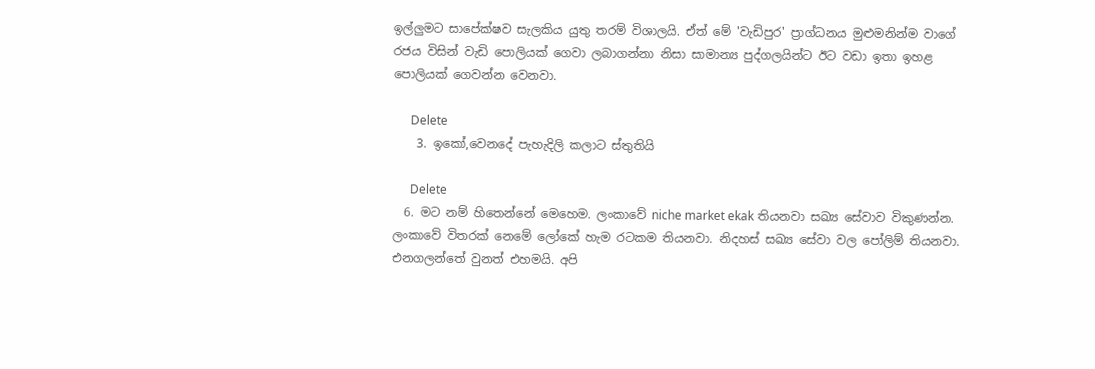ඉල්ලුමට සාපේක්ෂව සැලකිය යුතු තරම් විශාලයි. ඒත් මේ 'වැඩිපුර' ප්‍රාග්ධනය මුළුමනින්ම වාගේ රජය විසින් වැඩි පොලියක් ගෙවා ලබාගන්නා නිසා සාමාන්‍ය පුද්ගලයින්ට ඊට වඩා ඉතා ඉහළ පොලියක් ගෙවන්න වෙනවා.

      Delete
    3. ඉකෝ,වෙනදේ පැහැදිලි කලාට ස්තුතියි

      Delete
  6. මට නම් හිතෙන්නේ මෙහෙම. ලංකාවේ niche market ekak තියනවා සඛ්‍ය සේවාව විකුණන්න. ලංකාවේ විතරක් නෙමේ ලෝකේ හැම රටකම තියනවා. නිදහස් සඛ්‍ය සේවා වල පෝලිම් තියනවා. එනගලන්තේ වුනත් එහමයි. අපි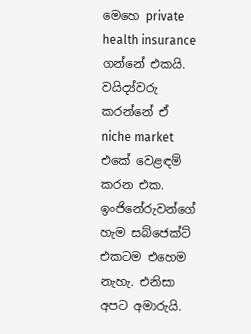මෙහෙ private health insurance ගන්නේ එකයි. වයිද්‍ය්වරු කරන්නේ ඒ niche market එකේ වෙළඳම් කරන එක. ඉංජිනේරුවන්ගේ හැම සබ්ජෙක්ට් එකටම එහෙම නැහැ. එනිසා අපට අමාරුයි.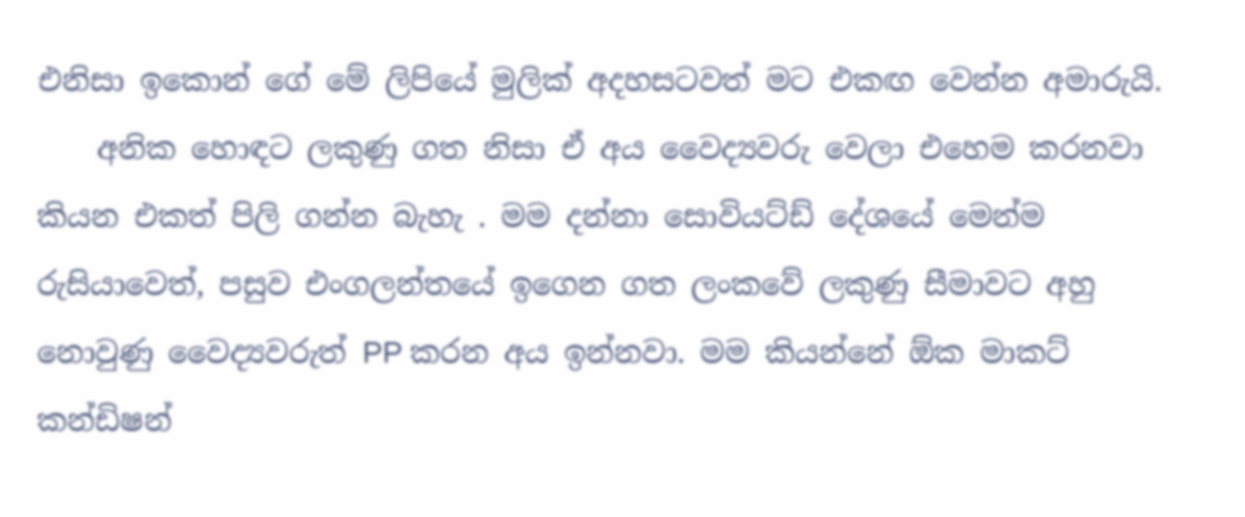එනිසා ඉකොන් ගේ මේ ලිපියේ මුලික් අදහසටවත් මට එකඟ වෙන්න අමාරුයි.
    අනික හොඳට ලකුණු ගත නිසා ඒ අය වෛද්‍යවරු වෙලා එහෙම කරනවා කියන එකත් පිලි ගන්න බැහැ . මම දන්නා සොවියට්ඩ් දේශයේ මෙන්ම රුසියාවෙත්, පසුව එංගලන්තයේ ඉගෙන ගත ලංකවේ ලකුණු සීමාවට අහු නොවුණු වෛද්‍යවරුත් PP කරන අය ඉන්නවා. මම කියන්නේ ඕක මාකට් කන්ඩිෂන්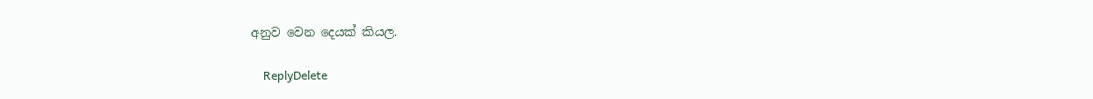අනුව වෙන දෙයක් කියල.

    ReplyDelete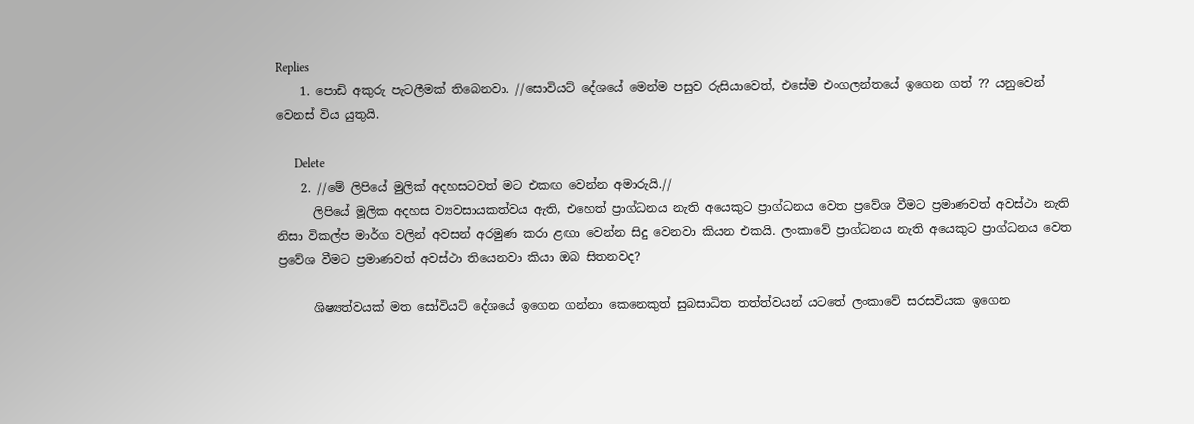Replies
    1. පොඩි අකුරු පැටලීමක් තිබෙනවා. //සොවියට් දේශයේ මෙන්ම පසුව රුසියාවෙත්, එසේම එංගලන්තයේ ඉගෙන ගත් ?? යනුවෙන් වෙනස් විය යුතුයි.

      Delete
    2. //මේ ලිපියේ මුලික් අදහසටවත් මට එකඟ වෙන්න අමාරුයි.//
      ලිපියේ මූලික අදහස ව්‍යවසායකත්වය ඇති, එහෙත් ප්‍රාග්ධනය නැති අයෙකුට ප්‍රාග්ධනය වෙත ප්‍රවේශ වීමට ප්‍රමාණවත් අවස්ථා නැති නිසා විකල්ප මාර්ග වලින් අවසන් අරමුණ කරා ළඟා වෙන්න සිදු වෙනවා කියන එකයි. ලංකාවේ ප්‍රාග්ධනය නැති අයෙකුට ප්‍රාග්ධනය වෙත ප්‍රවේශ වීමට ප්‍රමාණවත් අවස්ථා තියෙනවා කියා ඔබ සිතනවද?

      ශිෂ්‍යත්වයක් මත සෝවියට් දේශයේ ඉගෙන ගන්නා කෙනෙකුත් සුබසාධිත තත්ත්වයන් යටතේ ලංකාවේ සරසවියක ඉගෙන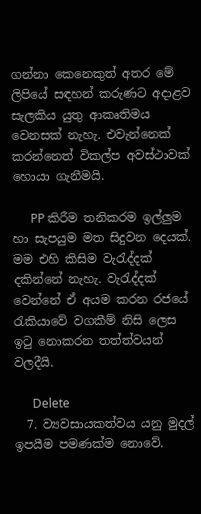ගන්නා කෙනෙකුත් අතර මේ ලිපියේ සඳහන් කරුණට අදාළව සැලකිය යුතු ආකෘතිමය වෙනසක් නැහැ. එවැන්නෙක් කරන්නෙත් විකල්ප අවස්ථාවක් හොයා ගැනීමයි.

      PP කිරීම තනිකරම ඉල්ලුම හා සැපයුම මත සිදුවන දෙයක්. මම එහි කිසිම වැරැද්දක් දකින්නේ නැහැ. වැරැද්දක් වෙන්නේ ඒ අයම කරන රජයේ රැකියාවේ වගකීම් නිසි ලෙස ඉටු නොකරන තත්ත්වයන් වලදීයි.

      Delete
  7. ව්‍යවසායකත්වය යනු මුදල් ඉපයීම පමණක්ම නොවේ.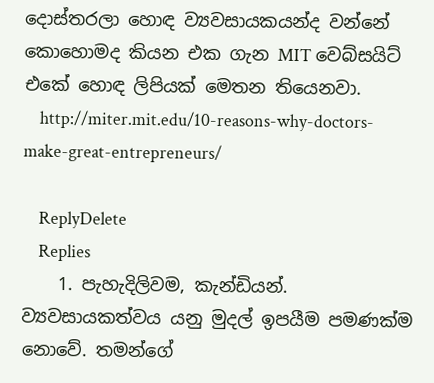දොස්තරලා හොඳ ව්‍යවසායකයන්ද වන්නේ කොහොමද කියන එක ගැන MIT වෙබ්සයිට් එකේ හොඳ ලිපියක් මෙතන තියෙනවා.
    http://miter.mit.edu/10-reasons-why-doctors-make-great-entrepreneurs/

    ReplyDelete
    Replies
    1. පැහැදිලිවම, කැන්ඩියන්. ව්‍යවසායකත්වය යනු මුදල් ඉපයීම පමණක්ම නොවේ. තමන්ගේ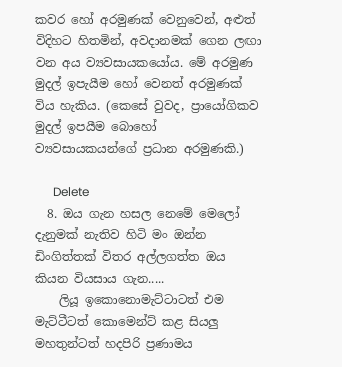කවර හෝ අරමුණක් වෙනුවෙන්, අළුත් විදිහට හිතමින්, අවදානමක් ගෙන ලඟා වන අය ව්‍යවසායකයෝය. මේ අරමුණ මුදල් ඉපැයීම හෝ වෙනත් අරමුණක් විය හැකිය. (කෙසේ වුවද, ප්‍රායෝගිකව මුදල් ඉපයීම බොහෝ ව්‍යවසායකයන්ගේ ප්‍රධාන අරමුණකි.)

      Delete
  8. ඔය ගැන හසල නෙමේ මෙලෝ දැනුමක් නැතිව හිටි මං ඔන්න ඩිංගිත්තක් විතර අල්ලගත්ත ඔය කියන වියසාය ගැන.....
    ලියූ ඉකොනොමැට්ටාටත් එම මැට්ටීටත් කොමෙන්ට් කළ සියලු මහතුන්ටත් හදපිරි ප්‍රණාමය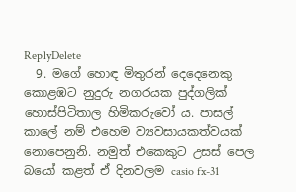ReplyDelete
  9. මගේ හොඳ මිතුරන් දෙදෙනෙකු කොළඹට නුදුරු නගරයක පුද්ගලික් හොස්පිටිතාල හිමිකරුවෝ ය. පාසල් කාලේ නම් එහෙම ව්‍යවසායකත්වයක් නොපෙනුනි. නමුත් එකෙකුට උසස් පෙල බයෝ කළත් ඒ දිනවලම casio fx-31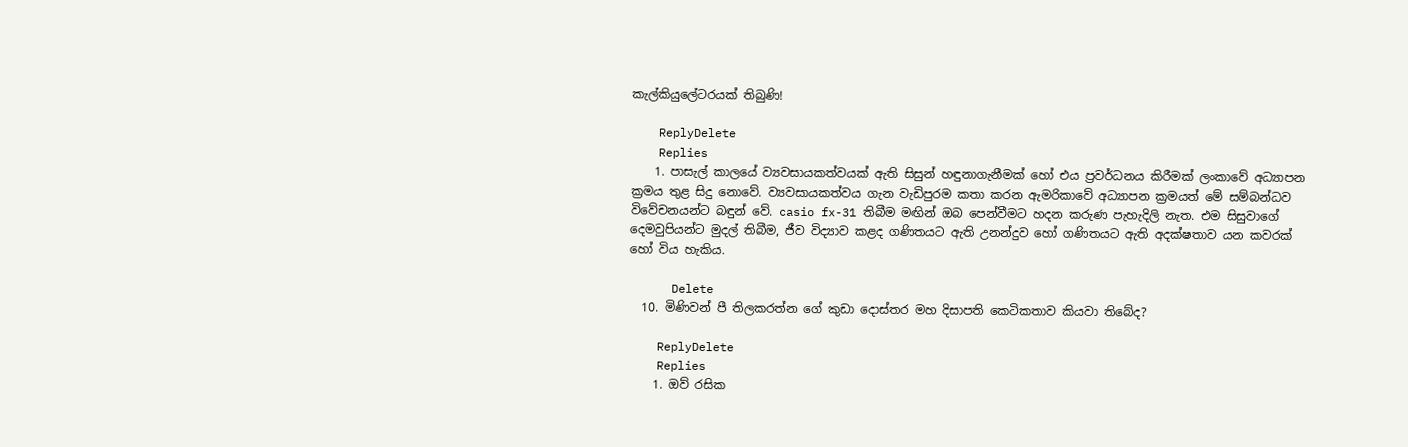කැල්කියුලේටරයක් තිබුණි!

    ReplyDelete
    Replies
    1. පාසැල් කාලයේ ව්‍යවසායකත්වයක් ඇති සිසුන් හඳුනාගැනීමක් හෝ එය ප්‍රවර්ධනය කිරීමක් ලංකාවේ අධ්‍යාපන ක්‍රමය තුළ සිදු නොවේ. ව්‍යවසායකත්වය ගැන වැඩිපුරම කතා කරන ඇමරිකාවේ අධ්‍යාපන ක්‍රමයත් මේ සම්බන්ධව විවේචනයන්ට බඳුන් වේ. casio fx-31 තිබීම මඟින් ඔබ පෙන්වීමට හදන කරුණ පැහැදිලි නැත. එම සිසුවාගේ දෙමවුපියන්ට මුදල් තිබීම, ජීව විද්‍යාව කළද ගණිතයට ඇති උනන්දුව හෝ ගණිතයට ඇති අදක්ෂතාව යන කවරක් හෝ විය හැකිය.

      Delete
  10. මිණිවන් පී තිලකරත්න ගේ කුඩා දොස්තර මහ දිසාපති කෙටිකතාව කියවා තිබේද?

    ReplyDelete
    Replies
    1. ඔව් රසික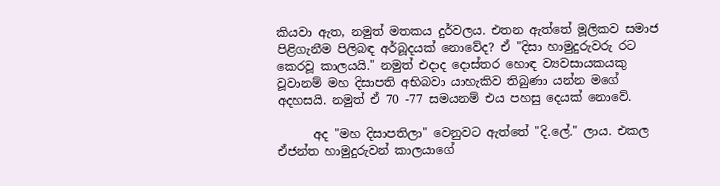කියවා ඇත, නමුත් මතකය දුර්වලය. එතන ඇත්තේ මූලිකව සමාජ පිළිගැනීම පිලිබඳ අර්බූදයක් නොවේද? ඒ "දිසා හාමුදුරුවරු රට කෙරවූ කාලයයි." නමුත් එදාද දොස්තර හොඳ ව්‍යවසායකයකු වූවානම් මහ දිසාපති අභිබවා යාහැකිව තිබුණා යන්න මගේ අදහසයි. නමුත් ඒ 70 -77 සමයනම් එය පහසු දෙයක් නොවේ.

      අද "මහ දිසාපතිලා" වෙනුවට ඇත්තේ "දි.ලේ." ලාය. එකල ඒජන්ත හාමුදුරුවන් කාලයාගේ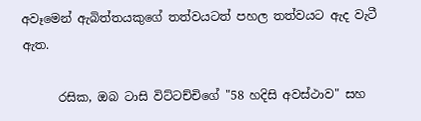අවෑමෙන් ඇබිත්තයකුගේ තත්වයටත් පහල තත්වයට ඇද වැටී ඇත.

      රසික, ඔබ ටාසි විට්ටච්චිගේ "58 හදිසි අවස්ථාව" සහ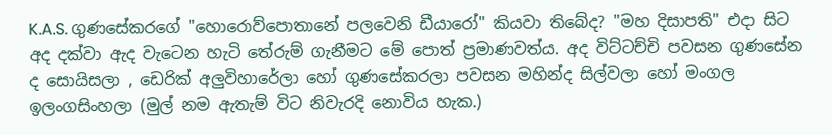K.A.S. ගුණසේකරගේ "හොරොව්පොතානේ පලවෙනි ඩීයාරෝ" කියවා තිබේද? "මහ දිසාපති" එදා සිට අද දක්වා ඇද වැටෙන හැටි තේරුම් ගැනීමට මේ පොත් ප්‍රමාණවත්ය. අද විට්ටච්චි පවසන ගුණසේන ද සොයිසලා , ඩෙරික් අලුවිහාරේලා හෝ ගුණසේකරලා පවසන මහින්ද සිල්වලා හෝ මංගල ඉලංගසිංහලා (මුල් නම ඇතැම් විට නිවැරදි නොවිය හැක.)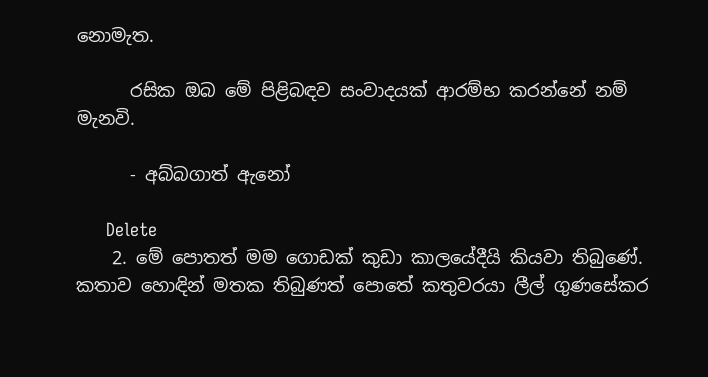නොමැත.

      රසික ඔබ මේ පිළිබඳව සංවාදයක් ආරම්භ කරන්නේ නම් මැනවි.

      - අබ්බගාත් ඇනෝ

      Delete
    2. මේ පොතත් මම ගොඩක් කුඩා කාලයේදීයි කියවා තිබුණේ. කතාව හොඳින් මතක තිබුණත් පොතේ කතුවරයා ලීල් ගුණසේකර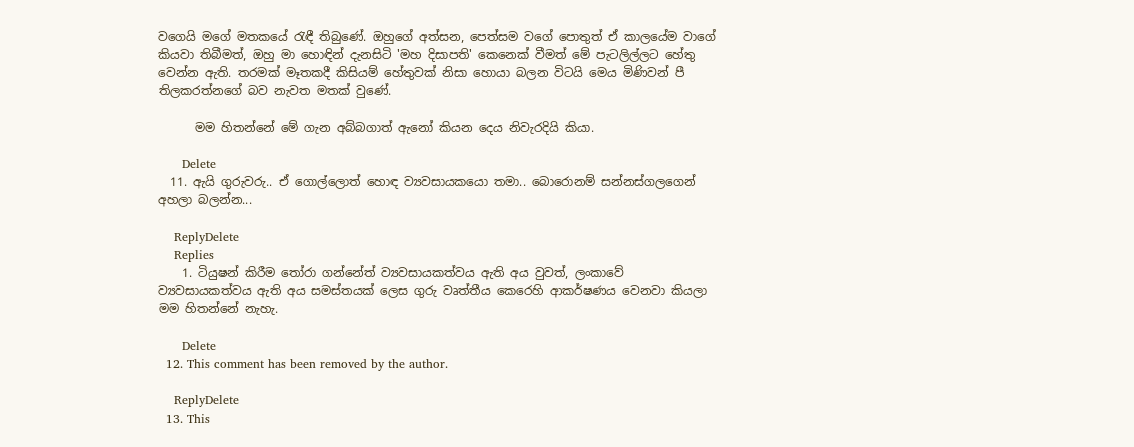වගෙයි මගේ මතකයේ රැඳී තිබුණේ. ඔහුගේ අත්සන, පෙත්සම වගේ පොතුත් ඒ කාලයේම වාගේ කියවා තිබීමත්, ඔහු මා හොඳින් දැනසිටි 'මහ දිසාපති' කෙනෙක් වීමත් මේ පැටලිල්ලට හේතු වෙන්න ඇති. තරමක් මෑතකදී කිසියම් හේතුවක් නිසා හොයා බලන විටයි මෙය මිණිවන් පී තිලකරත්නගේ බව නැවත මතක් වුණේ.

      මම හිතන්නේ මේ ගැන අබ්බගාත් ඇනෝ කියන දෙය නිවැරදියි කියා.

      Delete
  11. ඇයි ගුරුවරු.. ඒ ගොල්ලොත් හොඳ ව්‍යවසායකයො තමා.. බොරොනම් සන්නස්ගලගෙන් අහලා බලන්න...

    ReplyDelete
    Replies
    1. ටියුෂන් කිරීම තෝරා ගන්නේත් ව්‍යවසායකත්වය ඇති අය වුවත්, ලංකාවේ ව්‍යවසායකත්වය ඇති අය සමස්තයක් ලෙස ගුරු වෘත්තීය කෙරෙහි ආකර්ෂණය වෙනවා කියලා මම හිතන්නේ නැහැ.

      Delete
  12. This comment has been removed by the author.

    ReplyDelete
  13. This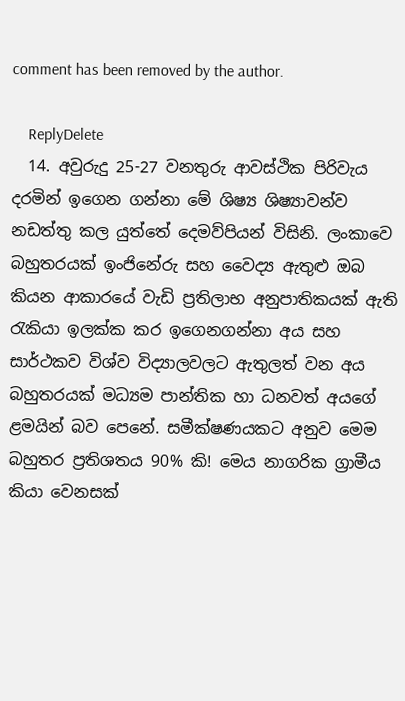comment has been removed by the author.

    ReplyDelete
  14. අවුරුදු 25-27 වනතුරු ආවස්ථික පිරිවැය දරමින් ඉගෙන ගන්නා මේ ශිෂ්‍ය ශිෂ්‍යාවන්ව නඩත්තු කල යුත්තේ දෙමව්පියන් විසිනි. ලංකාවෙ බහුතරයක් ඉංජිනේරු සහ වෛද්‍ය ඇතුළු ඔබ කියන ආකාරයේ වැඩි ප්‍රතිලාභ අනුපාතිකයක් ඇති රැකියා ඉලක්ක කර ඉගෙනගන්නා අය සහ සාර්ථකව විශ්ව විද්‍යාලවලට ඇතුලත් වන අය බහුතරයක් මධ්‍යම පාන්තික හා ධනවත් අයගේ ළමයින් බව පෙනේ. සමීක්ෂණයකට අනුව මෙම බහුතර ප්‍රතිශතය 90% කි! මෙය නාගරික ග්‍රාමීය කියා වෙනසක්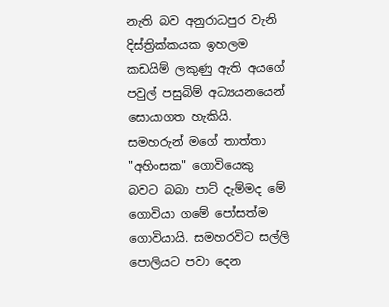නැති බව අනුරාධපුර වැනි දිස්ත්‍රික්කයක ඉහලම කඩයිම් ලකුණු ඇති අයගේ පවුල් පසුබිම් අධ්‍යයනයෙන් සොයාගත හැකියි. සමහරුන් මගේ තාත්තා "අහිංසක" ගොවියෙකු බවට බබා පාට් දැම්මද මේ ගොවියා ගමේ පෝසත්ම ගොවියායි. සමහරවිට සල්ලි පොලියට පවා දෙන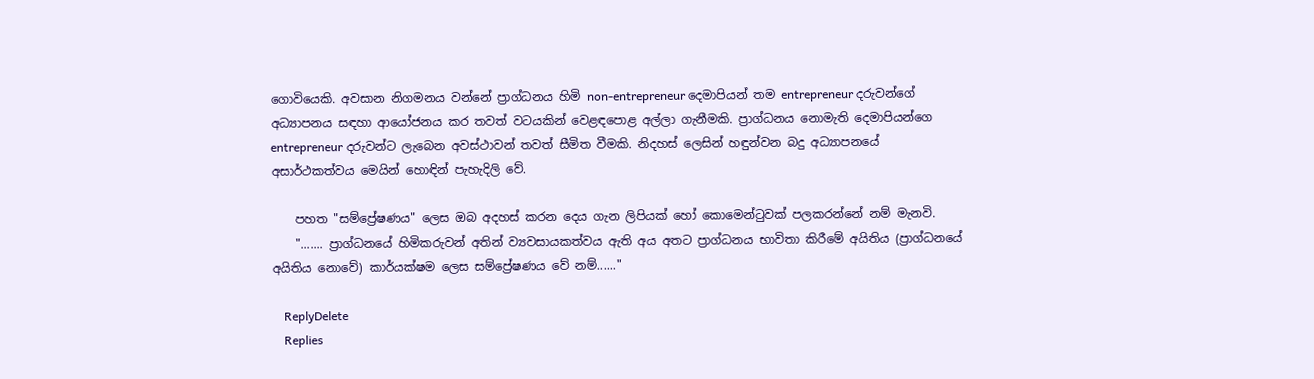ගොවියෙකි. අවසාන නිගමනය වන්නේ ප්‍රාග්ධනය හිමි non-entrepreneur දෙමාපියන් තම entrepreneur දරුවන්ගේ අධ්‍යාපනය සඳහා ආයෝජනය කර තවත් වටයකින් වෙළඳපොළ අල්ලා ගැනීමකි. ප්‍රාග්ධනය නොමැති දෙමාපියන්ගෙ entrepreneur දරුවන්ට ලැබෙන අවස්ථාවන් තවත් සීමිත වීමකි. නිදහස් ලෙසින් හඳුන්වන බදු අධ්‍යාපනයේ අසාර්ථකත්වය මෙයින් හොඳින් පැහැදිලි වේ.

    පහත "සම්ප්‍රේෂණය" ලෙස ඔබ අදහස් කරන දෙය ගැන ලිපියක් හෝ කොමෙන්ටුවක් පලකරන්නේ නම් මැනවි.
    "....... ප්‍රාග්ධනයේ හිමිකරුවන් අතින් ව්‍යවසායකත්වය ඇති අය අතට ප්‍රාග්ධනය භාවිතා කිරීමේ අයිතිය (ප්‍රාග්ධනයේ අයිතිය නොවේ) කාර්යක්ෂම ලෙස සම්ප්‍රේෂණය වේ නම්......"

    ReplyDelete
    Replies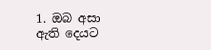1. ඔබ අසා ඇති දෙයට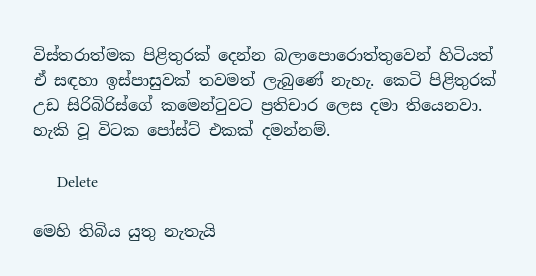විස්තරාත්මක පිළිතුරක් දෙන්න බලාපොරොත්තුවෙන් හිටියත් ඒ සඳහා ඉස්පාසුවක් තවමත් ලැබුණේ නැහැ. කෙටි පිළිතුරක් උඩ සිරිබිරිස්ගේ කමෙන්ටුවට ප්‍රතිචාර ලෙස දමා තියෙනවා. හැකි වූ විටක පෝස්ට් එකක් දමන්නම්.

      Delete

මෙහි තිබිය යුතු නැතැයි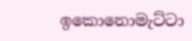ඉකොනොමැට්ටා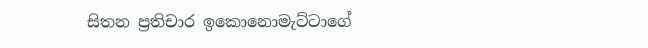සිතන ප්‍රතිචාර ඉකොනොමැට්ටාගේ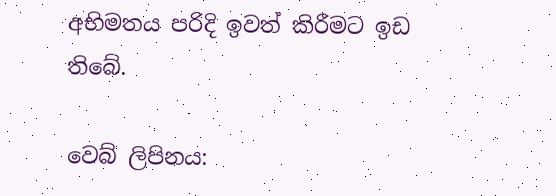අභිමතය පරිදි ඉවත් කිරීමට ඉඩ තිබේ.

වෙබ් ලිපිනය: